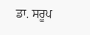ਡਾ. ਸਰੂਪ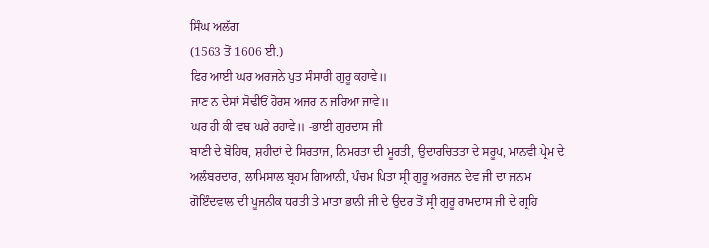ਸਿੰਘ ਅਲੱਗ
(1563 ਤੋਂ 1606 ਈ.)
ਫਿਰ ਆਈ ਘਰ ਅਰਜਨੇ ਪੁਤ ਸੰਸਾਰੀ ਗੁਰੂ ਕਹਾਵੇ॥
ਜਾਣ ਨ ਦੇਸਾਂ ਸੋਢੀਓਂ ਹੋਰਸ ਅਜਰ ਨ ਜਰਿਆ ਜਾਵੇ॥
ਘਰ ਹੀ ਕੀ ਵਥ ਘਰੇ ਰਹਾਵੇ॥ -ਭਾਈ ਗੁਰਦਾਸ ਜੀ
ਬਾਣੀ ਦੇ ਬੋਹਿਥ, ਸ਼ਹੀਦਾਂ ਦੇ ਸਿਰਤਾਜ, ਨਿਮਰਤਾ ਦੀ ਮੂਰਤੀ, ਉਦਾਰਚਿਤਤਾ ਦੇ ਸਰੂਪ, ਮਾਨਵੀ ਪ੍ਰੇਮ ਦੇ ਅਲੰਬਰਦਾਰ, ਲਾਮਿਸਾਲ ਬ੍ਰਹਮ ਗਿਆਨੀ, ਪੰਚਮ ਪਿਤਾ ਸ੍ਰੀ ਗੁਰੂ ਅਰਜਨ ਦੇਵ ਜੀ ਦਾ ਜਨਮ ਗੋਇੰਦਵਾਲ ਦੀ ਪੂਜਨੀਕ ਧਰਤੀ ਤੇ ਮਾਤਾ ਭਾਨੀ ਜੀ ਦੇ ਉਦਰ ਤੋਂ ਸ੍ਰੀ ਗੁਰੂ ਰਾਮਦਾਸ ਜੀ ਦੇ ਗ੍ਰਹਿ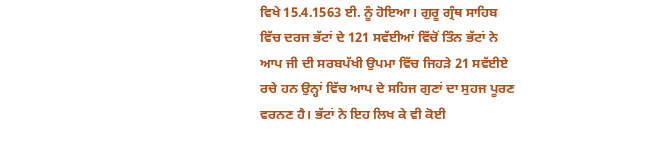ਵਿਖੇ 15.4.1563 ਈ. ਨੂੰ ਹੋਇਆ। ਗੁਰੂ ਗ੍ਰੰਥ ਸਾਹਿਬ ਵਿੱਚ ਦਰਜ ਭੱਟਾਂ ਦੇ 121 ਸਵੱਈਆਂ ਵਿੱਚੋਂ ਤਿੰਨ ਭੱਟਾਂ ਨੇ ਆਪ ਜੀ ਦੀ ਸਰਬਪੱਖੀ ਉਪਮਾ ਵਿੱਚ ਜਿਹੜੇ 21 ਸਵੱਈਏ ਰਚੇ ਹਨ ਉਨ੍ਹਾਂ ਵਿੱਚ ਆਪ ਦੇ ਸਹਿਜ ਗੁਣਾਂ ਦਾ ਸੁਹਜ ਪੂਰਣ ਵਰਨਣ ਹੈ। ਭੱਟਾਂ ਨੇ ਇਹ ਲਿਖ ਕੇ ਵੀ ਕੋਈ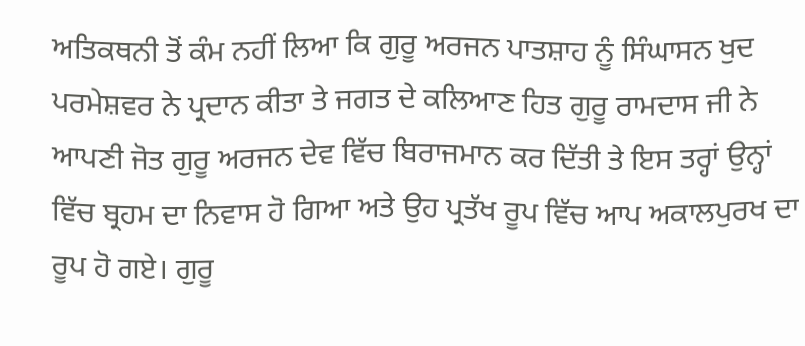ਅਤਿਕਥਨੀ ਤੋਂ ਕੰਮ ਨਹੀਂ ਲਿਆ ਕਿ ਗੁਰੂ ਅਰਜਨ ਪਾਤਸ਼ਾਹ ਨੂੰ ਸਿੰਘਾਸਨ ਖੁਦ ਪਰਮੇਸ਼ਵਰ ਨੇ ਪ੍ਰਦਾਨ ਕੀਤਾ ਤੇ ਜਗਤ ਦੇ ਕਲਿਆਣ ਹਿਤ ਗੁਰੂ ਰਾਮਦਾਸ ਜੀ ਨੇ ਆਪਣੀ ਜੋਤ ਗੁਰੂ ਅਰਜਨ ਦੇਵ ਵਿੱਚ ਬਿਰਾਜਮਾਨ ਕਰ ਦਿੱਤੀ ਤੇ ਇਸ ਤਰ੍ਹਾਂ ਉਨ੍ਹਾਂ ਵਿੱਚ ਬ੍ਰਹਮ ਦਾ ਨਿਵਾਸ ਹੋ ਗਿਆ ਅਤੇ ਉਹ ਪ੍ਰਤੱਖ ਰੂਪ ਵਿੱਚ ਆਪ ਅਕਾਲਪੁਰਖ ਦਾ ਰੂਪ ਹੋ ਗਏ। ਗੁਰੂ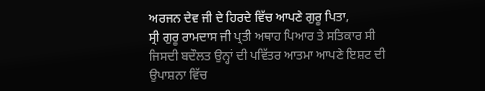ਅਰਜਨ ਦੇਵ ਜੀ ਦੇ ਹਿਰਦੇ ਵਿੱਚ ਆਪਣੇ ਗੁਰੂ ਪਿਤਾ,
ਸ੍ਰੀ ਗੁਰੂ ਰਾਮਦਾਸ ਜੀ ਪ੍ਰਤੀ ਅਥਾਹ ਪਿਆਰ ਤੇ ਸਤਿਕਾਰ ਸੀ ਜਿਸਦੀ ਬਦੌਲਤ ਉਨ੍ਹਾਂ ਦੀ ਪਵਿੱਤਰ ਆਤਮਾ ਆਪਣੇ ਇਸ਼ਟ ਦੀ ਉਪਾਸ਼ਨਾ ਵਿੱਚ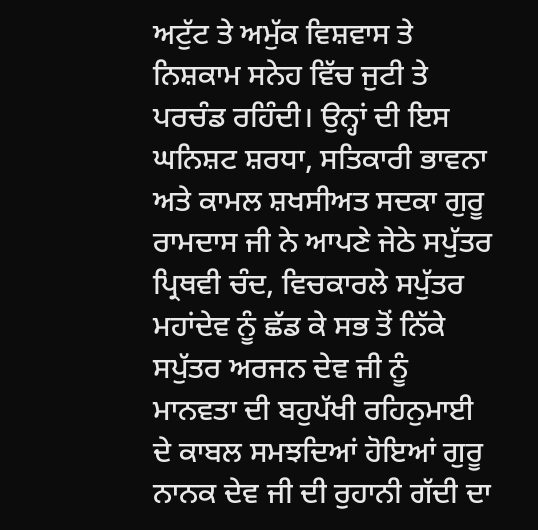ਅਟੁੱਟ ਤੇ ਅਮੁੱਕ ਵਿਸ਼ਵਾਸ ਤੇ ਨਿਸ਼ਕਾਮ ਸਨੇਹ ਵਿੱਚ ਜੁਟੀ ਤੇ ਪਰਚੰਡ ਰਹਿੰਦੀ। ਉਨ੍ਹਾਂ ਦੀ ਇਸ ਘਨਿਸ਼ਟ ਸ਼ਰਧਾ, ਸਤਿਕਾਰੀ ਭਾਵਨਾ ਅਤੇ ਕਾਮਲ ਸ਼ਖਸੀਅਤ ਸਦਕਾ ਗੁਰੂ ਰਾਮਦਾਸ ਜੀ ਨੇ ਆਪਣੇ ਜੇਠੇ ਸਪੁੱਤਰ ਪ੍ਰਿਥਵੀ ਚੰਦ, ਵਿਚਕਾਰਲੇ ਸਪੁੱਤਰ ਮਹਾਂਦੇਵ ਨੂੰ ਛੱਡ ਕੇ ਸਭ ਤੋਂ ਨਿੱਕੇ ਸਪੁੱਤਰ ਅਰਜਨ ਦੇਵ ਜੀ ਨੂੰ ਮਾਨਵਤਾ ਦੀ ਬਹੁਪੱਖੀ ਰਹਿਨੁਮਾਈ ਦੇ ਕਾਬਲ ਸਮਝਦਿਆਂ ਹੋਇਆਂ ਗੁਰੂ ਨਾਨਕ ਦੇਵ ਜੀ ਦੀ ਰੁਹਾਨੀ ਗੱਦੀ ਦਾ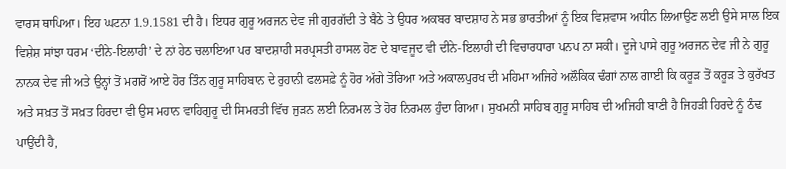ਵਾਰਸ ਥਾਪਿਆ। ਇਹ ਘਟਨਾ 1.9.1581 ਦੀ ਹੈ। ਇਧਰ ਗੁਰੂ ਅਰਜਨ ਦੇਵ ਜੀ ਗੁਰਗੱਦੀ ਤੇ ਬੈਠੇ ਤੇ ਉਧਰ ਅਕਬਰ ਬਾਦਸ਼ਾਹ ਨੇ ਸਭ ਭਾਰਤੀਆਂ ਨੂੰ ਇਕ ਵਿਸ਼ਵਾਸ ਅਧੀਨ ਲਿਆਉਣ ਲਈ ਉਸੇ ਸਾਲ ਇਕ ਵਿਸ਼ੇਸ਼ ਸਾਂਝਾ ਧਰਮ ‘ਦੀਨੇ-ਇਲਾਹੀ’ ਦੇ ਨਾਂ ਹੇਠ ਚਲਾਇਆ ਪਰ ਬਾਦਸ਼ਾਹੀ ਸਰਪ੍ਰਸਤੀ ਹਾਸਲ ਹੋਣ ਦੇ ਬਾਵਜੂਦ ਵੀ ਦੀਨੇ-ਇਲਾਹੀ ਦੀ ਵਿਚਾਰਧਾਰਾ ਪਨਪ ਨਾ ਸਕੀ। ਦੂਜੇ ਪਾਸੇ ਗੁਰੂ ਅਰਜਨ ਦੇਵ ਜੀ ਨੇ ਗੁਰੂ ਨਾਨਕ ਦੇਵ ਜੀ ਅਤੇ ਉਨ੍ਹਾਂ ਤੋਂ ਮਗਰੋਂ ਆਏ ਹੋਰ ਤਿੰਨ ਗੁਰੂ ਸਾਹਿਬਾਨ ਦੇ ਰੁਹਾਨੀ ਫਲਸਫ਼ੇ ਨੂੰ ਹੋਰ ਅੱਗੇ ਤੋਰਿਆ ਅਤੇ ਅਕਾਲਪੁਰਖ ਦੀ ਮਹਿਮਾ ਅਜਿਹੇ ਅਲੌਕਿਕ ਢੰਗਾਂ ਨਾਲ ਗਾਈ ਕਿ ਕਰੂੜ ਤੋਂ ਕਰੂੜ ਤੇ ਕੁਰੱਖਤ ਅਤੇ ਸਖ਼ਤ ਤੋਂ ਸਖ਼ਤ ਹਿਰਦਾ ਵੀ ਉਸ ਮਹਾਨ ਵਾਹਿਗੁਰੂ ਦੀ ਸਿਮਰਤੀ ਵਿੱਚ ਜੁੜਨ ਲਈ ਨਿਰਮਲ ਤੇ ਹੋਰ ਨਿਰਮਲ ਹੁੰਦਾ ਗਿਆ। ਸੁਖਮਨੀ ਸਾਹਿਬ ਗੁਰੂ ਸਾਹਿਬ ਦੀ ਅਜਿਹੀ ਬਾਣੀ ਹੈ ਜਿਹੜੀ ਹਿਰਦੇ ਨੂੰ ਠੰਢ ਪਾਉਂਦੀ ਹੈ,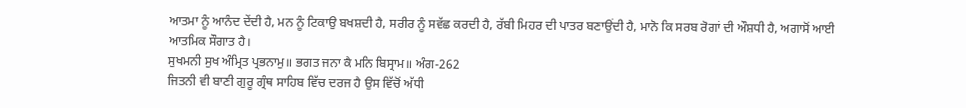ਆਤਮਾ ਨੂੰ ਆਨੰਦ ਦੇਂਦੀ ਹੈ, ਮਨ ਨੂੰ ਟਿਕਾਉ ਬਖਸ਼ਦੀ ਹੈ, ਸਰੀਰ ਨੂੰ ਸਵੱਛ ਕਰਦੀ ਹੈ, ਰੱਬੀ ਮਿਹਰ ਦੀ ਪਾਤਰ ਬਣਾਉਂਦੀ ਹੈ, ਮਾਨੋ ਕਿ ਸਰਬ ਰੋਗਾਂ ਦੀ ਔਸ਼ਧੀ ਹੈ, ਅਗਾਸੋਂ ਆਈ ਆਤਮਿਕ ਸੌਗਾਤ ਹੈ।
ਸੁਖਮਨੀ ਸੁਖ ਅੰਮ੍ਰਿਤ ਪ੍ਰਭਨਾਮੁ॥ ਭਗਤ ਜਨਾ ਕੈ ਮਨਿ ਬਿਸ੍ਰਾਮ॥ ਅੰਗ-262
ਜਿਤਨੀ ਵੀ ਬਾਣੀ ਗੁਰੂ ਗ੍ਰੰਥ ਸਾਹਿਬ ਵਿੱਚ ਦਰਜ ਹੈ ਉਸ ਵਿੱਚੋਂ ਅੱਧੀ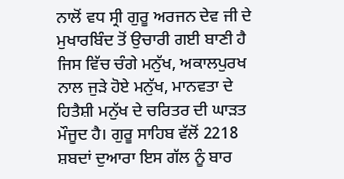ਨਾਲੋਂ ਵਧ ਸ੍ਰੀ ਗੁਰੂ ਅਰਜਨ ਦੇਵ ਜੀ ਦੇ ਮੁਖਾਰਬਿੰਦ ਤੋਂ ਉਚਾਰੀ ਗਈ ਬਾਣੀ ਹੈ ਜਿਸ ਵਿੱਚ ਚੰਗੇ ਮਨੁੱਖ, ਅਕਾਲਪੁਰਖ ਨਾਲ ਜੁੜੇ ਹੋਏ ਮਨੁੱਖ, ਮਾਨਵਤਾ ਦੇ ਹਿਤੈਸ਼ੀ ਮਨੁੱਖ ਦੇ ਚਰਿਤਰ ਦੀ ਘਾੜਤ ਮੌਜੂਦ ਹੈ। ਗੁਰੂ ਸਾਹਿਬ ਵੱਲੋਂ 2218 ਸ਼ਬਦਾਂ ਦੁਆਰਾ ਇਸ ਗੱਲ ਨੂੰ ਬਾਰ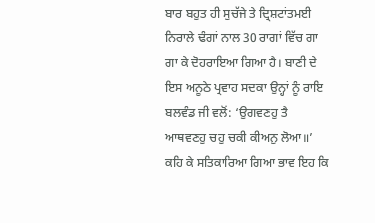ਬਾਰ ਬਹੁਤ ਹੀ ਸੁਚੱਜੇ ਤੇ ਦ੍ਰਿਸ਼ਟਾਂਤਮਈ ਨਿਰਾਲੇ ਢੰਗਾਂ ਨਾਲ 30 ਰਾਗਾਂ ਵਿੱਚ ਗਾ ਗਾ ਕੇ ਦੋਹਰਾਇਆ ਗਿਆ ਹੈ। ਬਾਣੀ ਦੇ ਇਸ ਅਨੂਠੇ ਪ੍ਰਵਾਹ ਸਦਕਾ ਉਨ੍ਹਾਂ ਨੂੰ ਰਾਇ ਬਲਵੰਡ ਜੀ ਵਲੋਂ: ‘ਉਗਵਣਹੁ ਤੈ ਆਥਵਣਹੁ ਚਹੁ ਚਕੀ ਕੀਅਨੁ ਲੋਆ॥’ ਕਹਿ ਕੇ ਸਤਿਕਾਰਿਆ ਗਿਆ ਭਾਵ ਇਹ ਕਿ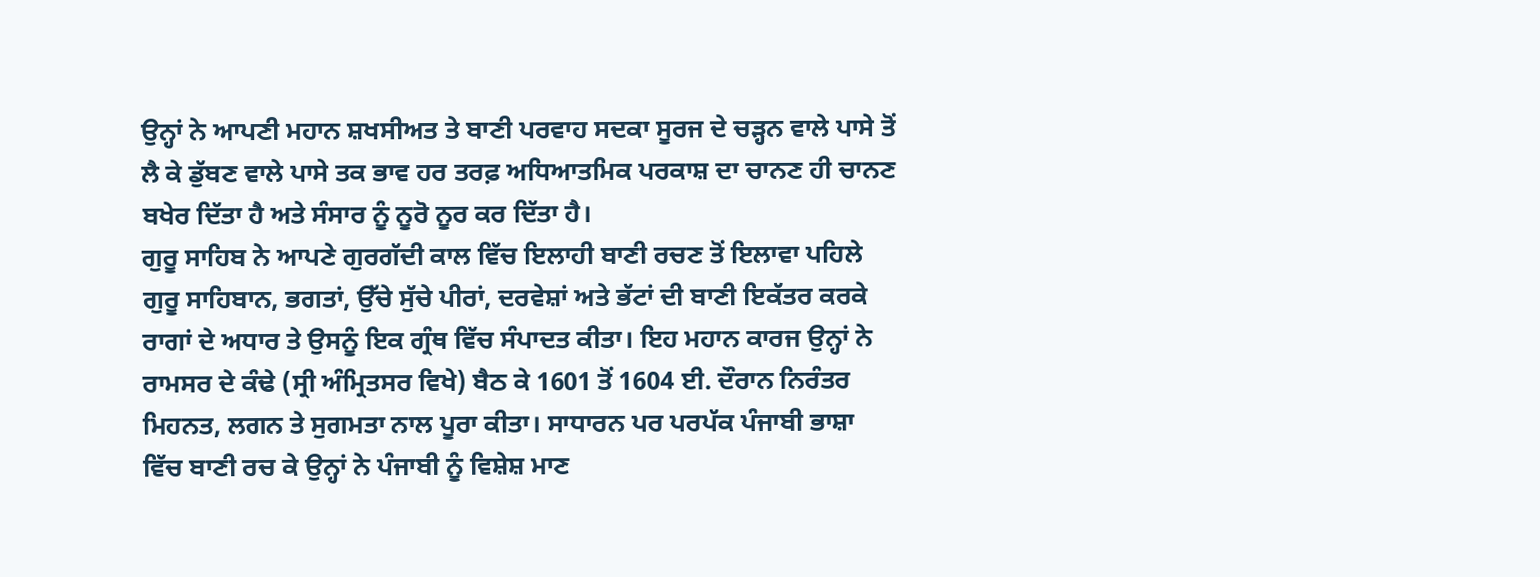ਉਨ੍ਹਾਂ ਨੇ ਆਪਣੀ ਮਹਾਨ ਸ਼ਖਸੀਅਤ ਤੇ ਬਾਣੀ ਪਰਵਾਹ ਸਦਕਾ ਸੂਰਜ ਦੇ ਚੜ੍ਹਨ ਵਾਲੇ ਪਾਸੇ ਤੋਂ ਲੈ ਕੇ ਡੁੱਬਣ ਵਾਲੇ ਪਾਸੇ ਤਕ ਭਾਵ ਹਰ ਤਰਫ਼ ਅਧਿਆਤਮਿਕ ਪਰਕਾਸ਼ ਦਾ ਚਾਨਣ ਹੀ ਚਾਨਣ ਬਖੇਰ ਦਿੱਤਾ ਹੈ ਅਤੇ ਸੰਸਾਰ ਨੂੰ ਨੂਰੋ ਨੂਰ ਕਰ ਦਿੱਤਾ ਹੈ।
ਗੁਰੂ ਸਾਹਿਬ ਨੇ ਆਪਣੇ ਗੁਰਗੱਦੀ ਕਾਲ ਵਿੱਚ ਇਲਾਹੀ ਬਾਣੀ ਰਚਣ ਤੋਂ ਇਲਾਵਾ ਪਹਿਲੇ ਗੁਰੂ ਸਾਹਿਬਾਨ, ਭਗਤਾਂ, ਉੱਚੇ ਸੁੱਚੇ ਪੀਰਾਂ, ਦਰਵੇਸ਼ਾਂ ਅਤੇ ਭੱਟਾਂ ਦੀ ਬਾਣੀ ਇਕੱਤਰ ਕਰਕੇ ਰਾਗਾਂ ਦੇ ਅਧਾਰ ਤੇ ਉਸਨੂੰ ਇਕ ਗ੍ਰੰਥ ਵਿੱਚ ਸੰਪਾਦਤ ਕੀਤਾ। ਇਹ ਮਹਾਨ ਕਾਰਜ ਉਨ੍ਹਾਂ ਨੇ ਰਾਮਸਰ ਦੇ ਕੰਢੇ (ਸ੍ਰੀ ਅੰਮ੍ਰਿਤਸਰ ਵਿਖੇ) ਬੈਠ ਕੇ 1601 ਤੋਂ 1604 ਈ. ਦੌਰਾਨ ਨਿਰੰਤਰ ਮਿਹਨਤ, ਲਗਨ ਤੇ ਸੁਗਮਤਾ ਨਾਲ ਪੂਰਾ ਕੀਤਾ। ਸਾਧਾਰਨ ਪਰ ਪਰਪੱਕ ਪੰਜਾਬੀ ਭਾਸ਼ਾ ਵਿੱਚ ਬਾਣੀ ਰਚ ਕੇ ਉਨ੍ਹਾਂ ਨੇ ਪੰਜਾਬੀ ਨੂੰ ਵਿਸ਼ੇਸ਼ ਮਾਣ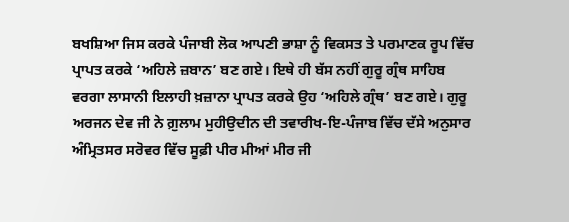ਬਖਸ਼ਿਆ ਜਿਸ ਕਰਕੇ ਪੰਜਾਬੀ ਲੋਕ ਆਪਣੀ ਭਾਸ਼ਾ ਨੂੰ ਵਿਕਸਤ ਤੇ ਪਰਮਾਣਕ ਰੂਪ ਵਿੱਚ ਪ੍ਰਾਪਤ ਕਰਕੇ ‘ਅਹਿਲੇ ਜ਼ਬਾਨ’ ਬਣ ਗਏ। ਇਥੇ ਹੀ ਬੱਸ ਨਹੀਂ ਗੁਰੂ ਗ੍ਰੰਥ ਸਾਹਿਬ ਵਰਗਾ ਲਾਸਾਨੀ ਇਲਾਹੀ ਖ਼ਜ਼ਾਨਾ ਪ੍ਰਾਪਤ ਕਰਕੇ ਉਹ ‘ਅਹਿਲੇ ਗ੍ਰੰਥ’ ਬਣ ਗਏ। ਗੁਰੂ ਅਰਜਨ ਦੇਵ ਜੀ ਨੇ ਗ਼ੁਲਾਮ ਮੁਹੀਉਦੀਨ ਦੀ ਤਵਾਰੀਖ-ਇ-ਪੰਜਾਬ ਵਿੱਚ ਦੱਸੇ ਅਨੁਸਾਰ ਅੰਮ੍ਰਿਤਸਰ ਸਰੋਵਰ ਵਿੱਚ ਸੂਫ਼ੀ ਪੀਰ ਮੀਆਂ ਮੀਰ ਜੀ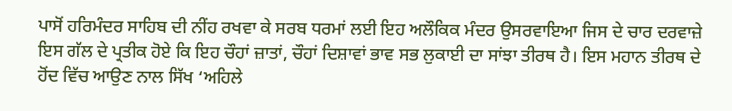ਪਾਸੋਂ ਹਰਿਮੰਦਰ ਸਾਹਿਬ ਦੀ ਨੀਂਹ ਰਖਵਾ ਕੇ ਸਰਬ ਧਰਮਾਂ ਲਈ ਇਹ ਅਲੌਕਿਕ ਮੰਦਰ ਉਸਰਵਾਇਆ ਜਿਸ ਦੇ ਚਾਰ ਦਰਵਾਜ਼ੇ ਇਸ ਗੱਲ ਦੇ ਪ੍ਰਤੀਕ ਹੋਏ ਕਿ ਇਹ ਚੌਹਾਂ ਜ਼ਾਤਾਂ, ਚੌਹਾਂ ਦਿਸ਼ਾਵਾਂ ਭਾਵ ਸਭ ਲੁਕਾਈ ਦਾ ਸਾਂਝਾ ਤੀਰਥ ਹੈ। ਇਸ ਮਹਾਨ ਤੀਰਥ ਦੇ ਹੋਂਦ ਵਿੱਚ ਆਉਣ ਨਾਲ ਸਿੱਖ ‘ਅਹਿਲੇ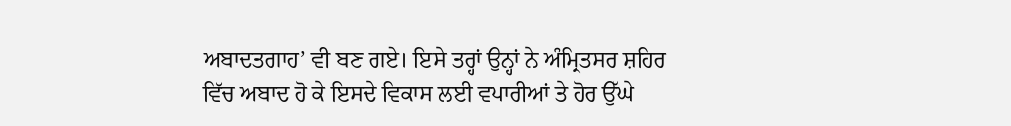ਅਬਾਦਤਗਾਹ’ ਵੀ ਬਣ ਗਏ। ਇਸੇ ਤਰ੍ਹਾਂ ਉਨ੍ਹਾਂ ਨੇ ਅੰਮ੍ਰਿਤਸਰ ਸ਼ਹਿਰ ਵਿੱਚ ਅਬਾਦ ਹੋ ਕੇ ਇਸਦੇ ਵਿਕਾਸ ਲਈ ਵਪਾਰੀਆਂ ਤੇ ਹੋਰ ਉੱਘੇ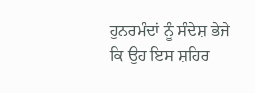ਹੁਨਰਮੰਦਾਂ ਨੂੰ ਸੰਦੇਸ਼ ਭੇਜੇ ਕਿ ਉਹ ਇਸ ਸ਼ਹਿਰ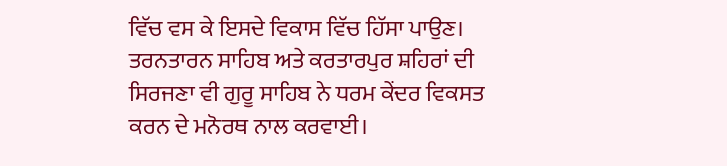ਵਿੱਚ ਵਸ ਕੇ ਇਸਦੇ ਵਿਕਾਸ ਵਿੱਚ ਹਿੱਸਾ ਪਾਉਣ। ਤਰਨਤਾਰਨ ਸਾਹਿਬ ਅਤੇ ਕਰਤਾਰਪੁਰ ਸ਼ਹਿਰਾਂ ਦੀ ਸਿਰਜਣਾ ਵੀ ਗੁਰੂ ਸਾਹਿਬ ਨੇ ਧਰਮ ਕੇਂਦਰ ਵਿਕਸਤ ਕਰਨ ਦੇ ਮਨੋਰਥ ਨਾਲ ਕਰਵਾਈ।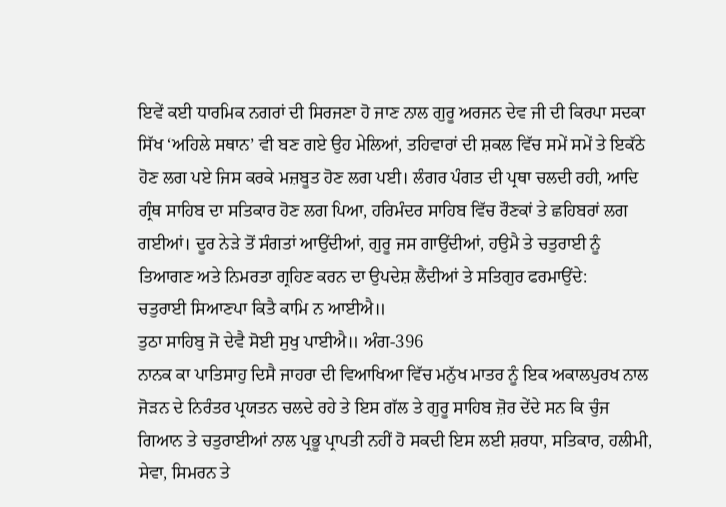ਇਵੇਂ ਕਈ ਧਾਰਮਿਕ ਨਗਰਾਂ ਦੀ ਸਿਰਜਣਾ ਹੋ ਜਾਣ ਨਾਲ ਗੁਰੂ ਅਰਜਨ ਦੇਵ ਜੀ ਦੀ ਕਿਰਪਾ ਸਦਕਾ ਸਿੱਖ ‘ਅਹਿਲੇ ਸਥਾਨ’ ਵੀ ਬਣ ਗਏ ਉਹ ਮੇਲਿਆਂ, ਤਹਿਵਾਰਾਂ ਦੀ ਸ਼ਕਲ ਵਿੱਚ ਸਮੇਂ ਸਮੇਂ ਤੇ ਇਕੱਠੇ ਹੋਣ ਲਗ ਪਏ ਜਿਸ ਕਰਕੇ ਮਜ਼ਬੂਤ ਹੋਣ ਲਗ ਪਈ। ਲੰਗਰ ਪੰਗਤ ਦੀ ਪ੍ਰਥਾ ਚਲਦੀ ਰਹੀ, ਆਦਿ ਗ੍ਰੰਥ ਸਾਹਿਬ ਦਾ ਸਤਿਕਾਰ ਹੋਣ ਲਗ ਪਿਆ, ਹਰਿਮੰਦਰ ਸਾਹਿਬ ਵਿੱਚ ਰੌਣਕਾਂ ਤੇ ਛਹਿਬਰਾਂ ਲਗ ਗਈਆਂ। ਦੂਰ ਨੇੜੇ ਤੋਂ ਸੰਗਤਾਂ ਆਉਂਦੀਆਂ, ਗੁਰੂ ਜਸ ਗਾਉਂਦੀਆਂ, ਹਉਮੈ ਤੇ ਚਤੁਰਾਈ ਨੂੰ ਤਿਆਗਣ ਅਤੇ ਨਿਮਰਤਾ ਗ੍ਰਹਿਣ ਕਰਨ ਦਾ ਉਪਦੇਸ਼ ਲੈਂਦੀਆਂ ਤੇ ਸਤਿਗੁਰ ਫਰਮਾਉਂਦੇ:
ਚਤੁਰਾਈ ਸਿਆਣਪਾ ਕਿਤੈ ਕਾਮਿ ਨ ਆਈਐ॥
ਤੁਠਾ ਸਾਹਿਬੁ ਜੋ ਦੇਵੈ ਸੋਈ ਸੁਖੁ ਪਾਈਐ॥ ਅੰਗ-396
ਨਾਨਕ ਕਾ ਪਾਤਿਸਾਹੁ ਦਿਸੈ ਜਾਹਰਾ ਦੀ ਵਿਆਖਿਆ ਵਿੱਚ ਮਨੁੱਖ ਮਾਤਰ ਨੂੰ ਇਕ ਅਕਾਲਪੁਰਖ ਨਾਲ ਜੋੜਨ ਦੇ ਨਿਰੰਤਰ ਪ੍ਰਯਤਨ ਚਲਦੇ ਰਹੇ ਤੇ ਇਸ ਗੱਲ ਤੇ ਗੁਰੂ ਸਾਹਿਬ ਜ਼ੋਰ ਦੇਂਦੇ ਸਨ ਕਿ ਚੁੰਜ ਗਿਆਨ ਤੇ ਚਤੁਰਾਈਆਂ ਨਾਲ ਪ੍ਰਭੂ ਪ੍ਰਾਪਤੀ ਨਹੀਂ ਹੋ ਸਕਦੀ ਇਸ ਲਈ ਸ਼ਰਧਾ, ਸਤਿਕਾਰ, ਹਲੀਮੀ, ਸੇਵਾ, ਸਿਮਰਨ ਤੇ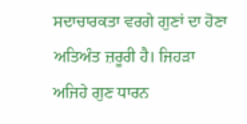ਸਦਾਚਾਰਕਤਾ ਵਰਗੇ ਗੁਣਾਂ ਦਾ ਹੋਣਾ ਅਤਿਅੰਤ ਜ਼ਰੂਰੀ ਹੈ। ਜਿਹੜਾ ਅਜਿਹੇ ਗੁਣ ਧਾਰਨ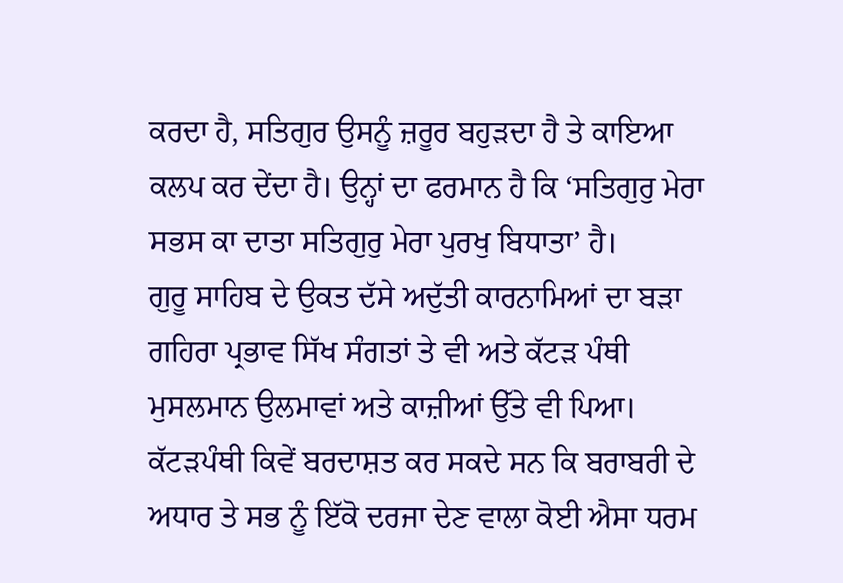ਕਰਦਾ ਹੈ, ਸਤਿਗੁਰ ਉਸਨੂੰ ਜ਼ਰੂਰ ਬਹੁੜਦਾ ਹੈ ਤੇ ਕਾਇਆ ਕਲਪ ਕਰ ਦੇਂਦਾ ਹੈ। ਉਨ੍ਹਾਂ ਦਾ ਫਰਮਾਨ ਹੈ ਕਿ ‘ਸਤਿਗੁਰੁ ਮੇਰਾ ਸਭਸ ਕਾ ਦਾਤਾ ਸਤਿਗੁਰੁ ਮੇਰਾ ਪੁਰਖੁ ਬਿਧਾਤਾ’ ਹੈ।
ਗੁਰੂ ਸਾਹਿਬ ਦੇ ਉਕਤ ਦੱਸੇ ਅਦੁੱਤੀ ਕਾਰਨਾਮਿਆਂ ਦਾ ਬੜਾ ਗਹਿਰਾ ਪ੍ਰਭਾਵ ਸਿੱਖ ਸੰਗਤਾਂ ਤੇ ਵੀ ਅਤੇ ਕੱਟੜ ਪੰਥੀ ਮੁਸਲਮਾਨ ਉਲਮਾਵਾਂ ਅਤੇ ਕਾਜ਼ੀਆਂ ਉੱਤੇ ਵੀ ਪਿਆ। ਕੱਟੜਪੰਥੀ ਕਿਵੇਂ ਬਰਦਾਸ਼ਤ ਕਰ ਸਕਦੇ ਸਨ ਕਿ ਬਰਾਬਰੀ ਦੇ ਅਧਾਰ ਤੇ ਸਭ ਨੂੰ ਇੱਕੋ ਦਰਜਾ ਦੇਣ ਵਾਲਾ ਕੋਈ ਐਸਾ ਧਰਮ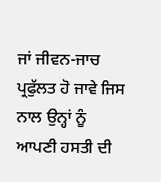ਜਾਂ ਜੀਵਨ-ਜਾਚ ਪ੍ਰਫੁੱਲਤ ਹੋ ਜਾਵੇ ਜਿਸ ਨਾਲ ਉਨ੍ਹਾਂ ਨੂੰ ਆਪਣੀ ਹਸਤੀ ਦੀ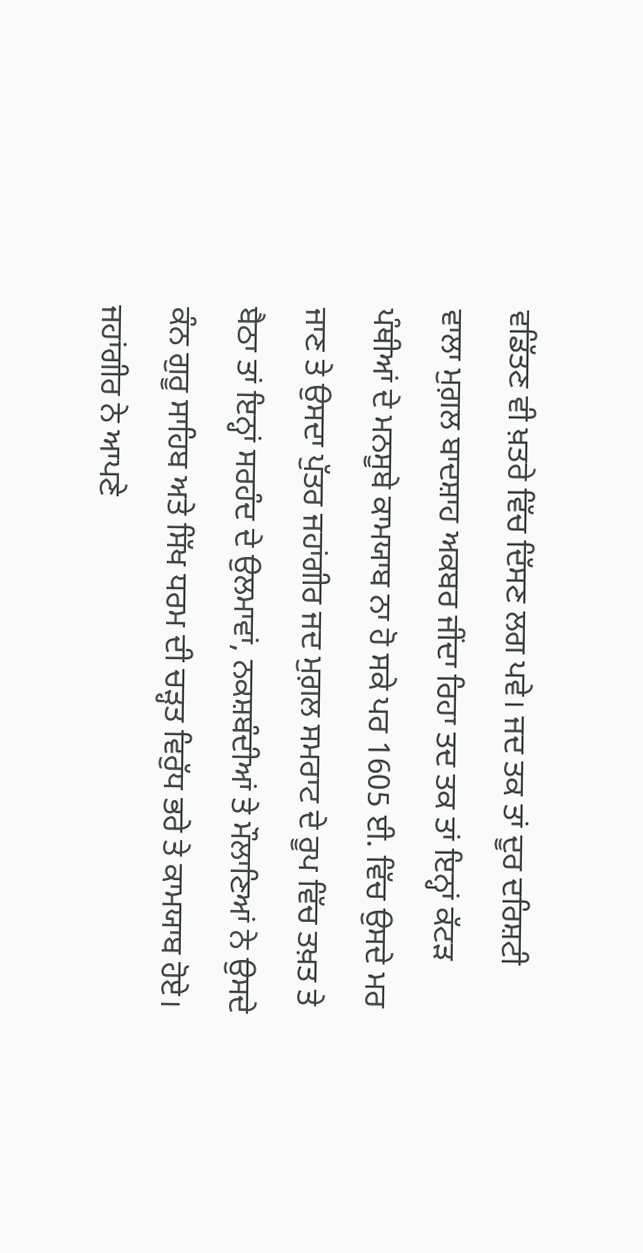ਵਡਿੱਤਣ ਵੀ ਖ਼ਤਰੇ ਵਿੱਚ ਦਿੱਸਣ ਲਗ ਪਵੇ। ਜਦ ਤਕ ਤਾਂ ਦੂਰ ਦਰਿਸ਼ਟੀ ਵਾਲਾ ਮੁਗ਼ਲ ਬਾਦਸ਼ਾਹ ਅਕਬਰ ਜੀਂਦਾ ਰਿਹਾ ਤਦ ਤਕ ਤਾਂ ਇਨ੍ਹਾਂ ਕੱਟੜ ਪੰਥੀਆਂ ਦੇ ਮਨਸੂਬੇ ਕਾਮਯਾਬ ਨਾ ਹੋ ਸਕੇ ਪਰ 1605 ਈ. ਵਿੱਚ ਉਸਦੇ ਮਰ ਜਾਣ ਤੇ ਉਸਦਾ ਪੁੱਤਰ ਜਹਾਂਗੀਰ ਜਦ ਮੁਗ਼ਲ ਸਮਰਾਟ ਦੇ ਰੂਪ ਵਿੱਚ ਤਖ਼ਤ ਤੇ ਬੈਠਾ ਤਾਂ ਇਨ੍ਹਾਂ ਸਰਹੰਦ ਦੇ ਉਲਮਾਵਾਂ, ਨਕਸ਼ਬੰਦੀਆਂ ਤੇ ਮੌਲਾਣਿਆਂ ਨੇ ਉਸਦੇ ਕੰਨ ਗੁਰੂ ਸਾਹਿਬ ਅਤੇ ਸਿੱਖ ਧਰਮ ਦੀ ਚੜ੍ਹਤ ਵਿਰੁੱਧ ਭਰੇ ਤੇ ਕਾਮਯਾਬ ਹੋਏ। ਜਹਾਂਗੀਰ ਨੇ ਆਪਣੇ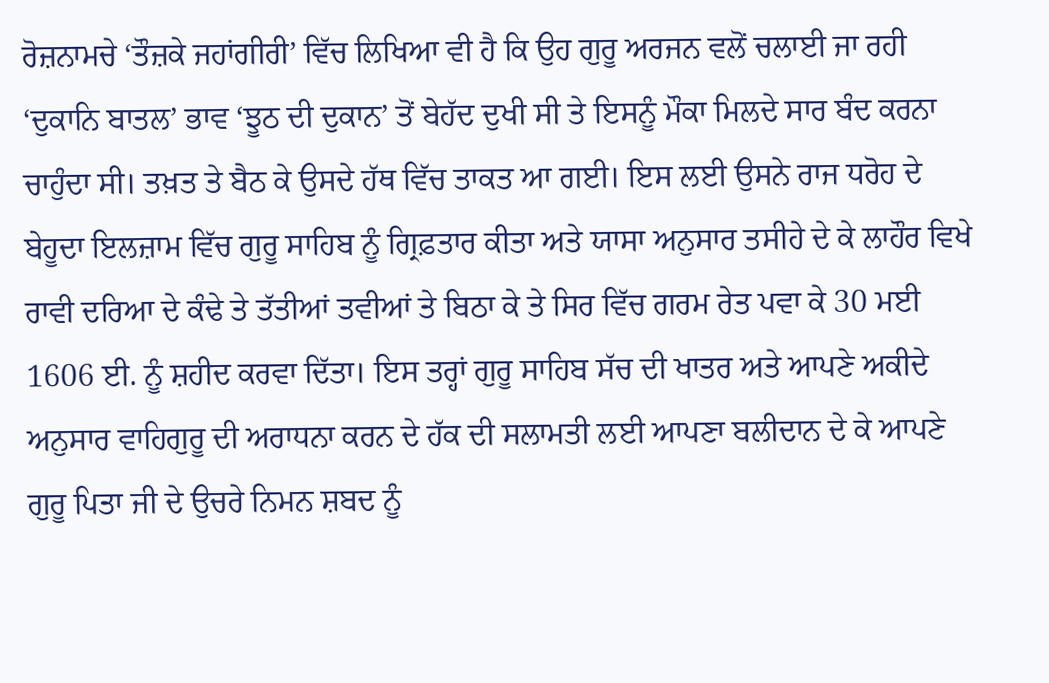ਰੋਜ਼ਨਾਮਚੇ ‘ਤੌਜ਼ਕੇ ਜਹਾਂਗੀਰੀ’ ਵਿੱਚ ਲਿਖਿਆ ਵੀ ਹੈ ਕਿ ਉਹ ਗੁਰੂ ਅਰਜਨ ਵਲੋਂ ਚਲਾਈ ਜਾ ਰਹੀ ‘ਦੁਕਾਨਿ ਬਾਤਲ’ ਭਾਵ ‘ਝੂਠ ਦੀ ਦੁਕਾਨ’ ਤੋਂ ਬੇਹੱਦ ਦੁਖੀ ਸੀ ਤੇ ਇਸਨੂੰ ਮੌਕਾ ਮਿਲਦੇ ਸਾਰ ਬੰਦ ਕਰਨਾ ਚਾਹੁੰਦਾ ਸੀ। ਤਖ਼ਤ ਤੇ ਬੈਠ ਕੇ ਉਸਦੇ ਹੱਥ ਵਿੱਚ ਤਾਕਤ ਆ ਗਈ। ਇਸ ਲਈ ਉਸਨੇ ਰਾਜ ਧਰੋਹ ਦੇ ਬੇਹੂਦਾ ਇਲਜ਼ਾਮ ਵਿੱਚ ਗੁਰੂ ਸਾਹਿਬ ਨੂੰ ਗ੍ਰਿਫ਼ਤਾਰ ਕੀਤਾ ਅਤੇ ਯਾਸਾ ਅਨੁਸਾਰ ਤਸੀਹੇ ਦੇ ਕੇ ਲਾਹੌਰ ਵਿਖੇ ਰਾਵੀ ਦਰਿਆ ਦੇ ਕੰਢੇ ਤੇ ਤੱਤੀਆਂ ਤਵੀਆਂ ਤੇ ਬਿਠਾ ਕੇ ਤੇ ਸਿਰ ਵਿੱਚ ਗਰਮ ਰੇਤ ਪਵਾ ਕੇ 30 ਮਈ 1606 ਈ. ਨੂੰ ਸ਼ਹੀਦ ਕਰਵਾ ਦਿੱਤਾ। ਇਸ ਤਰ੍ਹਾਂ ਗੁਰੂ ਸਾਹਿਬ ਸੱਚ ਦੀ ਖਾਤਰ ਅਤੇ ਆਪਣੇ ਅਕੀਦੇ ਅਨੁਸਾਰ ਵਾਹਿਗੁਰੂ ਦੀ ਅਰਾਧਨਾ ਕਰਨ ਦੇ ਹੱਕ ਦੀ ਸਲਾਮਤੀ ਲਈ ਆਪਣਾ ਬਲੀਦਾਨ ਦੇ ਕੇ ਆਪਣੇ ਗੁਰੂ ਪਿਤਾ ਜੀ ਦੇ ਉਚਰੇ ਨਿਮਨ ਸ਼ਬਦ ਨੂੰ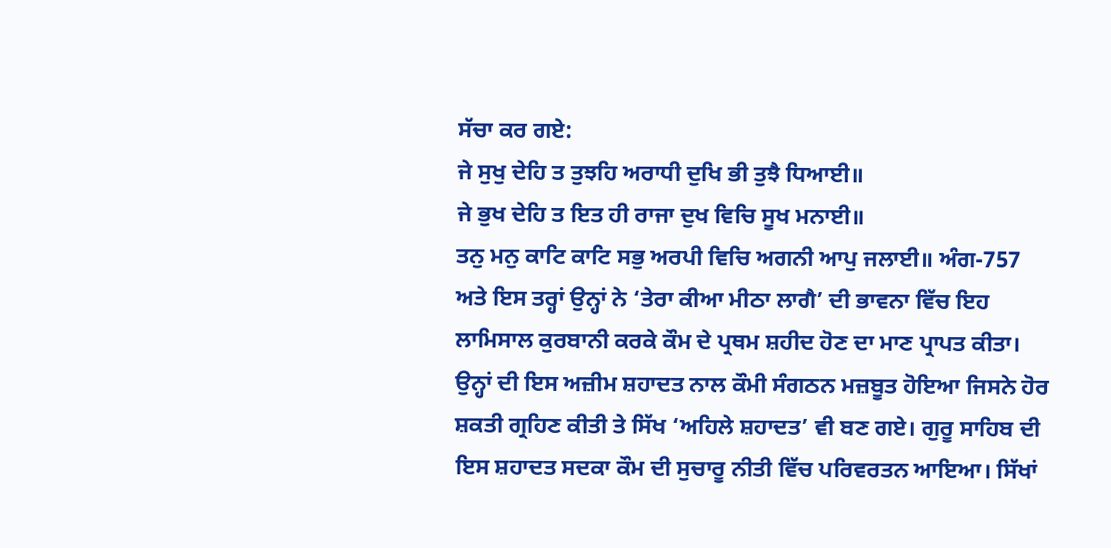ਸੱਚਾ ਕਰ ਗਏ:
ਜੇ ਸੁਖੁ ਦੇਹਿ ਤ ਤੁਝਹਿ ਅਰਾਧੀ ਦੁਖਿ ਭੀ ਤੁਝੈ ਧਿਆਈ॥
ਜੇ ਭੁਖ ਦੇਹਿ ਤ ਇਤ ਹੀ ਰਾਜਾ ਦੁਖ ਵਿਚਿ ਸੂਖ ਮਨਾਈ॥
ਤਨੁ ਮਨੁ ਕਾਟਿ ਕਾਟਿ ਸਭੁ ਅਰਪੀ ਵਿਚਿ ਅਗਨੀ ਆਪੁ ਜਲਾਈ॥ ਅੰਗ-757
ਅਤੇ ਇਸ ਤਰ੍ਹਾਂ ਉਨ੍ਹਾਂ ਨੇ ‘ਤੇਰਾ ਕੀਆ ਮੀਠਾ ਲਾਗੈ’ ਦੀ ਭਾਵਨਾ ਵਿੱਚ ਇਹ ਲਾਮਿਸਾਲ ਕੁਰਬਾਨੀ ਕਰਕੇ ਕੌਮ ਦੇ ਪ੍ਰਥਮ ਸ਼ਹੀਦ ਹੋਣ ਦਾ ਮਾਣ ਪ੍ਰਾਪਤ ਕੀਤਾ। ਉਨ੍ਹਾਂ ਦੀ ਇਸ ਅਜ਼ੀਮ ਸ਼ਹਾਦਤ ਨਾਲ ਕੌਮੀ ਸੰਗਠਨ ਮਜ਼ਬੂਤ ਹੋਇਆ ਜਿਸਨੇ ਹੋਰ ਸ਼ਕਤੀ ਗ੍ਰਹਿਣ ਕੀਤੀ ਤੇ ਸਿੱਖ ‘ਅਹਿਲੇ ਸ਼ਹਾਦਤ’ ਵੀ ਬਣ ਗਏ। ਗੁਰੂ ਸਾਹਿਬ ਦੀ ਇਸ ਸ਼ਹਾਦਤ ਸਦਕਾ ਕੌਮ ਦੀ ਸੁਚਾਰੂ ਨੀਤੀ ਵਿੱਚ ਪਰਿਵਰਤਨ ਆਇਆ। ਸਿੱਖਾਂ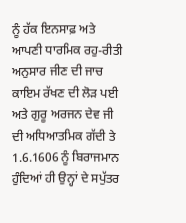ਨੂੰ ਹੱਕ ਇਨਸਾਫ਼ ਅਤੇ ਆਪਣੀ ਧਾਰਮਿਕ ਰਹੁ-ਰੀਤੀ ਅਨੁਸਾਰ ਜੀਣ ਦੀ ਜਾਚ ਕਾਇਮ ਰੱਖਣ ਦੀ ਲੋੜ ਪਈ ਅਤੇ ਗੁਰੂ ਅਰਜਨ ਦੇਵ ਜੀ ਦੀ ਅਧਿਆਤਮਿਕ ਗੱਦੀ ਤੇ 1.6.1606 ਨੂੰ ਬਿਰਾਜਮਾਨ ਹੁੰਦਿਆਂ ਹੀ ਉਨ੍ਹਾਂ ਦੇ ਸਪੁੱਤਰ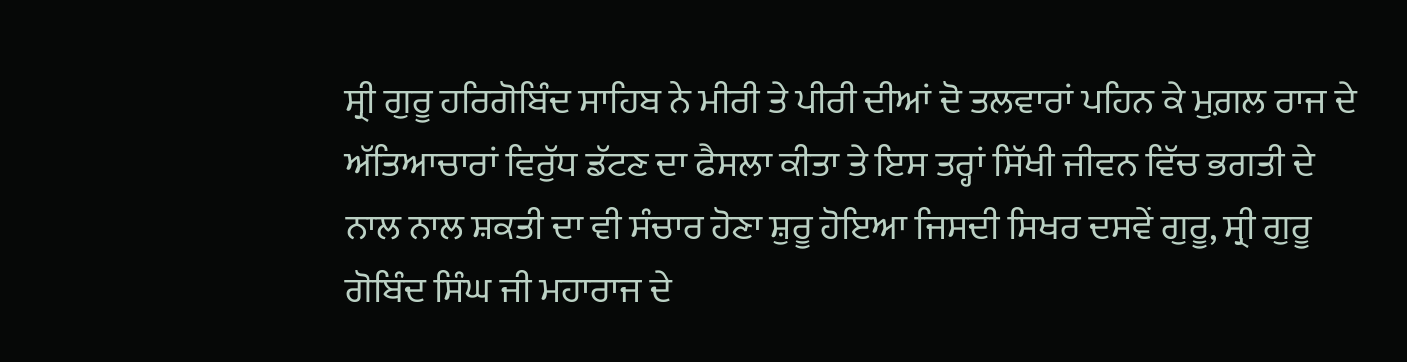ਸ੍ਰੀ ਗੁਰੂ ਹਰਿਗੋਬਿੰਦ ਸਾਹਿਬ ਨੇ ਮੀਰੀ ਤੇ ਪੀਰੀ ਦੀਆਂ ਦੋ ਤਲਵਾਰਾਂ ਪਹਿਨ ਕੇ ਮੁਗ਼ਲ ਰਾਜ ਦੇ ਅੱਤਿਆਚਾਰਾਂ ਵਿਰੁੱਧ ਡੱਟਣ ਦਾ ਫੈਸਲਾ ਕੀਤਾ ਤੇ ਇਸ ਤਰ੍ਹਾਂ ਸਿੱਖੀ ਜੀਵਨ ਵਿੱਚ ਭਗਤੀ ਦੇ ਨਾਲ ਨਾਲ ਸ਼ਕਤੀ ਦਾ ਵੀ ਸੰਚਾਰ ਹੋਣਾ ਸ਼ੁਰੂ ਹੋਇਆ ਜਿਸਦੀ ਸਿਖਰ ਦਸਵੇਂ ਗੁਰੂ, ਸ੍ਰੀ ਗੁਰੂ ਗੋਬਿੰਦ ਸਿੰਘ ਜੀ ਮਹਾਰਾਜ ਦੇ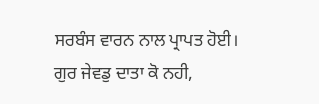ਸਰਬੰਸ ਵਾਰਨ ਨਾਲ ਪ੍ਰਾਪਤ ਹੋਈ।
ਗੁਰ ਜੇਵਡੁ ਦਾਤਾ ਕੋ ਨਹੀ,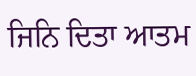ਜਿਨਿ ਦਿਤਾ ਆਤਮ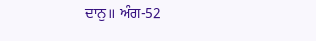ਦਾਨੁ॥ ਅੰਗ-52